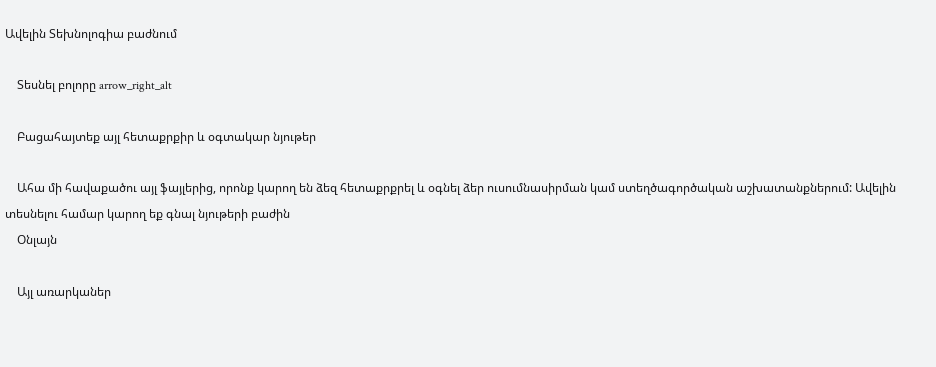Ավելին Տեխնոլոգիա բաժնում

    Տեսնել բոլորը arrow_right_alt

    Բացահայտեք այլ հետաքրքիր և օգտակար նյութեր

    Ահա մի հավաքածու այլ ֆայլերից, որոնք կարող են ձեզ հետաքրքրել և օգնել ձեր ուսումնասիրման կամ ստեղծագործական աշխատանքներում: Ավելին տեսնելու համար կարող եք գնալ նյութերի բաժին
    Օնլայն

    Այլ առարկաներ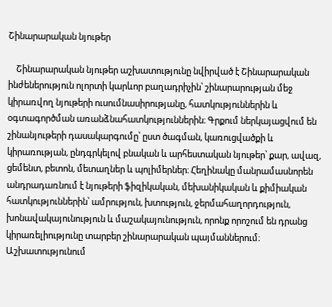Շինարարական նյութեր

    Շինարարական նյութեր աշխատությունը նվիրված է Շինարարական ինժեներություն ոլորտի կարևոր բաղադրիչին՝ շինարարության մեջ կիրառվող նյութերի ուսումնասիրությանը, հատկություններին և օգտագործման առանձնահատկություններին։ Գրքում ներկայացվում են շինանյութերի դասակարգումը՝ ըստ ծագման, կառուցվածքի և կիրառության, ընդգրկելով բնական և արհեստական նյութեր՝ քար, ավազ, ցեմենտ, բետոն, մետաղներ և պոլիմերներ։ Հեղինակը մանրամասնորեն անդրադառնում է նյութերի ֆիզիկական, մեխանիկական և քիմիական հատկություններին՝ ամրություն, խտություն, ջերմահաղորդություն, խոնավակայունություն և մաշակայունություն, որոնք որոշում են դրանց կիրառելիությունը տարբեր շինարարական պայմաններում։ Աշխատությունում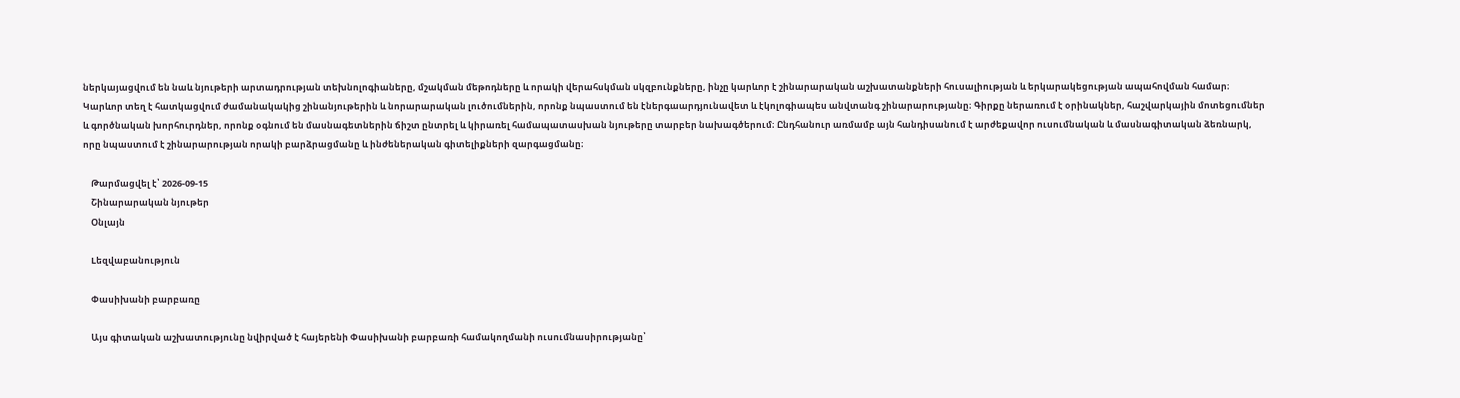ներկայացվում են նաև նյութերի արտադրության տեխնոլոգիաները, մշակման մեթոդները և որակի վերահսկման սկզբունքները, ինչը կարևոր է շինարարական աշխատանքների հուսալիության և երկարակեցության ապահովման համար։ Կարևոր տեղ է հատկացվում ժամանակակից շինանյութերին և նորարարական լուծումներին, որոնք նպաստում են էներգաարդյունավետ և էկոլոգիապես անվտանգ շինարարությանը։ Գիրքը ներառում է օրինակներ, հաշվարկային մոտեցումներ և գործնական խորհուրդներ, որոնք օգնում են մասնագետներին ճիշտ ընտրել և կիրառել համապատասխան նյութերը տարբեր նախագծերում։ Ընդհանուր առմամբ այն հանդիսանում է արժեքավոր ուսումնական և մասնագիտական ձեռնարկ, որը նպաստում է շինարարության որակի բարձրացմանը և ինժեներական գիտելիքների զարգացմանը։

    Թարմացվել է՝ 2026-09-15
    Շինարարական նյութեր
    Օնլայն

    Lեզվաբանություն

    Փասիխանի բարբառը

    Այս գիտական աշխատությունը նվիրված է հայերենի Փասիխանի բարբառի համակողմանի ուսումնասիրությանը՝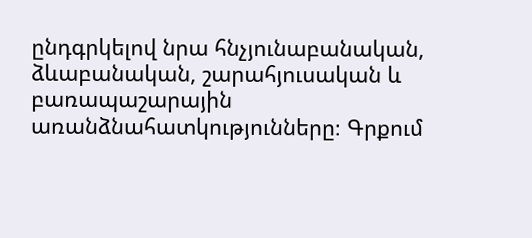ընդգրկելով նրա հնչյունաբանական, ձևաբանական, շարահյուսական և բառապաշարային առանձնահատկությունները։ Գրքում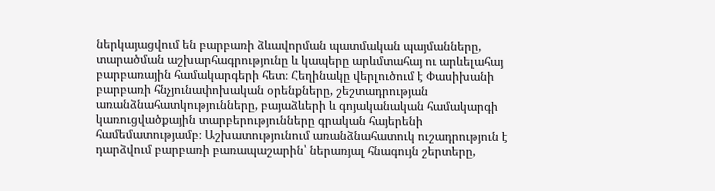ներկայացվում են բարբառի ձևավորման պատմական պայմանները, տարածման աշխարհագրությունը և կապերը արևմտահայ ու արևելահայ բարբառային համակարգերի հետ։ Հեղինակը վերլուծում է Փասիխանի բարբառի հնչյունափոխական օրենքները, շեշտադրության առանձնահատկությունները, բայաձևերի և գոյականական համակարգի կառուցվածքային տարբերությունները գրական հայերենի համեմատությամբ։ Աշխատությունում առանձնահատուկ ուշադրություն է դարձվում բարբառի բառապաշարին՝ ներառյալ հնագույն շերտերը,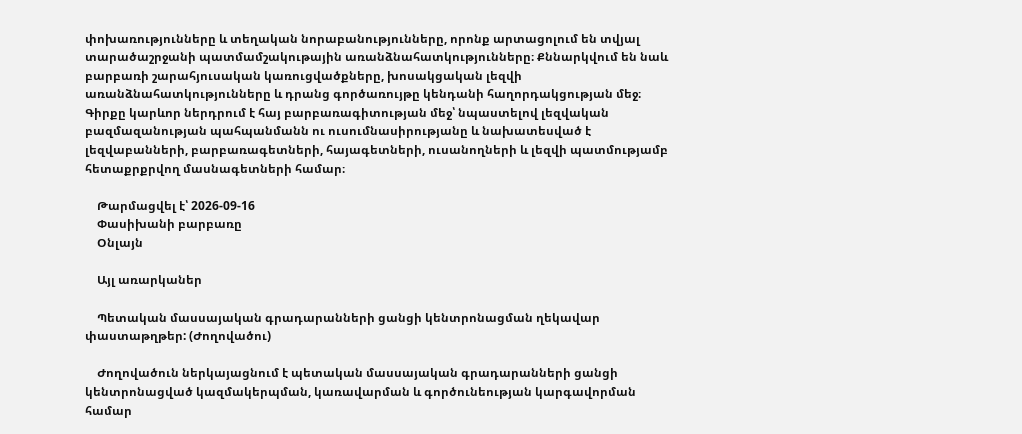փոխառությունները և տեղական նորաբանությունները, որոնք արտացոլում են տվյալ տարածաշրջանի պատմամշակութային առանձնահատկությունները։ Քննարկվում են նաև բարբառի շարահյուսական կառուցվածքները, խոսակցական լեզվի առանձնահատկությունները և դրանց գործառույթը կենդանի հաղորդակցության մեջ։ Գիրքը կարևոր ներդրում է հայ բարբառագիտության մեջ՝ նպաստելով լեզվական բազմազանության պահպանմանն ու ուսումնասիրությանը և նախատեսված է լեզվաբանների, բարբառագետների, հայագետների, ուսանողների և լեզվի պատմությամբ հետաքրքրվող մասնագետների համար։

    Թարմացվել է՝ 2026-09-16
    Փասիխանի բարբառը
    Օնլայն

    Այլ առարկաներ

    Պետական մասսայական գրադարանների ցանցի կենտրոնացման ղեկավար փաստաթղթեր: (Ժողովածու)

    Ժողովածուն ներկայացնում է պետական մասսայական գրադարանների ցանցի կենտրոնացված կազմակերպման, կառավարման և գործունեության կարգավորման համար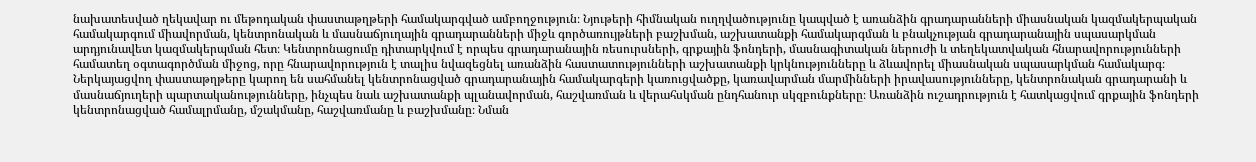նախատեսված ղեկավար ու մեթոդական փաստաթղթերի համակարգված ամբողջություն։ Նյութերի հիմնական ուղղվածությունը կապված է առանձին գրադարանների միասնական կազմակերպական համակարգում միավորման, կենտրոնական և մասնաճյուղային գրադարանների միջև գործառույթների բաշխման, աշխատանքի համակարգման և բնակչության գրադարանային սպասարկման արդյունավետ կազմակերպման հետ։ Կենտրոնացումը դիտարկվում է որպես գրադարանային ռեսուրսների, գրքային ֆոնդերի, մասնագիտական ներուժի և տեղեկատվական հնարավորությունների համատեղ օգտագործման միջոց, որը հնարավորություն է տալիս նվազեցնել առանձին հաստատությունների աշխատանքի կրկնությունները և ձևավորել միասնական սպասարկման համակարգ։ Ներկայացվող փաստաթղթերը կարող են սահմանել կենտրոնացված գրադարանային համակարգերի կառուցվածքը, կառավարման մարմինների իրավասությունները, կենտրոնական գրադարանի և մասնաճյուղերի պարտականությունները, ինչպես նաև աշխատանքի պլանավորման, հաշվառման և վերահսկման ընդհանուր սկզբունքները։ Առանձին ուշադրություն է հատկացվում գրքային ֆոնդերի կենտրոնացված համալրմանը, մշակմանը, հաշվառմանը և բաշխմանը։ Նման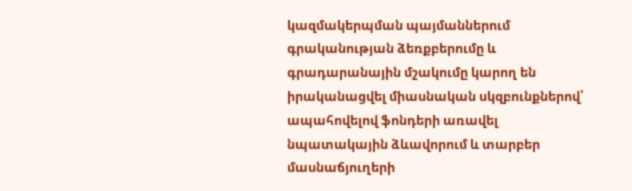կազմակերպման պայմաններում գրականության ձեռքբերումը և գրադարանային մշակումը կարող են իրականացվել միասնական սկզբունքներով՝ ապահովելով ֆոնդերի առավել նպատակային ձևավորում և տարբեր մասնաճյուղերի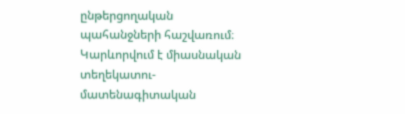ընթերցողական պահանջների հաշվառում։ Կարևորվում է միասնական տեղեկատու-մատենագիտական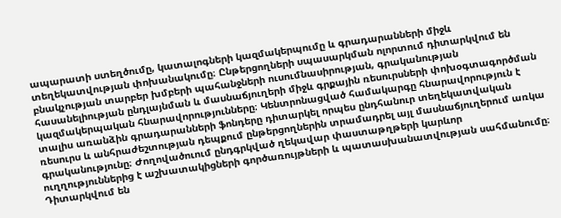ապարատի ստեղծումը, կատալոգների կազմակերպումը և գրադարանների միջև տեղեկատվության փոխանակումը։ Ընթերցողների սպասարկման ոլորտում դիտարկվում են բնակչության տարբեր խմբերի պահանջների ուսումնասիրության, գրականության հասանելիության ընդլայնման և մասնաճյուղերի միջև գրքային ռեսուրսների փոխօգտագործման կազմակերպական հնարավորությունները։ Կենտրոնացված համակարգը հնարավորություն է տալիս առանձին գրադարանների ֆոնդերը դիտարկել որպես ընդհանուր տեղեկատվական ռեսուրս և անհրաժեշտության դեպքում ընթերցողներին տրամադրել այլ մասնաճյուղերում առկա գրականությունը։ Ժողովածուում ընդգրկված ղեկավար փաստաթղթերի կարևոր ուղղություններից է աշխատակիցների գործառույթների և պատասխանատվության սահմանումը։ Դիտարկվում են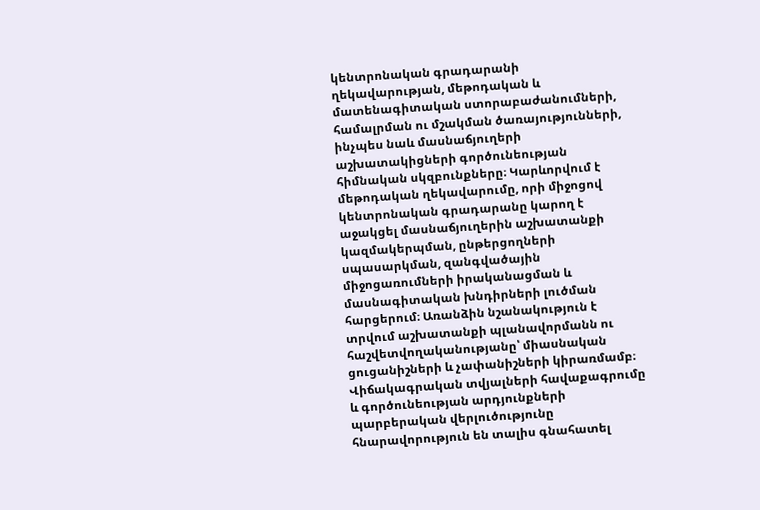կենտրոնական գրադարանի ղեկավարության, մեթոդական և մատենագիտական ստորաբաժանումների, համալրման ու մշակման ծառայությունների, ինչպես նաև մասնաճյուղերի աշխատակիցների գործունեության հիմնական սկզբունքները։ Կարևորվում է մեթոդական ղեկավարումը, որի միջոցով կենտրոնական գրադարանը կարող է աջակցել մասնաճյուղերին աշխատանքի կազմակերպման, ընթերցողների սպասարկման, զանգվածային միջոցառումների իրականացման և մասնագիտական խնդիրների լուծման հարցերում։ Առանձին նշանակություն է տրվում աշխատանքի պլանավորմանն ու հաշվետվողականությանը՝ միասնական ցուցանիշների և չափանիշների կիրառմամբ։ Վիճակագրական տվյալների հավաքագրումը և գործունեության արդյունքների պարբերական վերլուծությունը հնարավորություն են տալիս գնահատել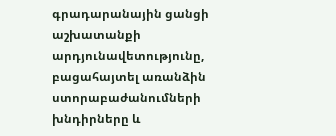գրադարանային ցանցի աշխատանքի արդյունավետությունը, բացահայտել առանձին ստորաբաժանումների խնդիրները և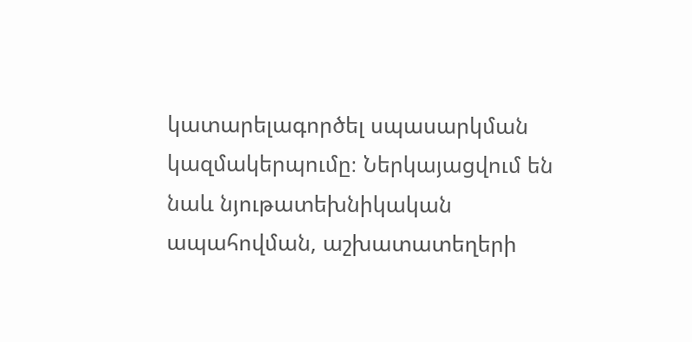կատարելագործել սպասարկման կազմակերպումը։ Ներկայացվում են նաև նյութատեխնիկական ապահովման, աշխատատեղերի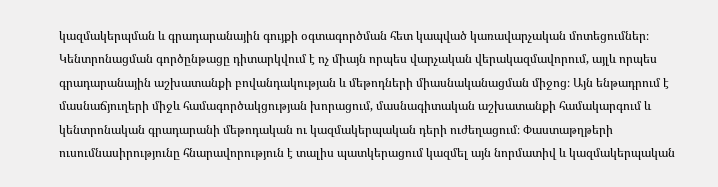կազմակերպման և գրադարանային գույքի օգտագործման հետ կապված կառավարչական մոտեցումներ։ Կենտրոնացման գործընթացը դիտարկվում է ոչ միայն որպես վարչական վերակազմավորում, այլև որպես գրադարանային աշխատանքի բովանդակության և մեթոդների միասնականացման միջոց։ Այն ենթադրում է մասնաճյուղերի միջև համագործակցության խորացում, մասնագիտական աշխատանքի համակարգում և կենտրոնական գրադարանի մեթոդական ու կազմակերպական դերի ուժեղացում։ Փաստաթղթերի ուսումնասիրությունը հնարավորություն է տալիս պատկերացում կազմել այն նորմատիվ և կազմակերպական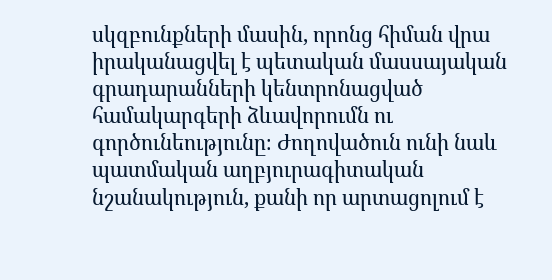սկզբունքների մասին, որոնց հիման վրա իրականացվել է պետական մասսայական գրադարանների կենտրոնացված համակարգերի ձևավորումն ու գործունեությունը։ Ժողովածուն ունի նաև պատմական աղբյուրագիտական նշանակություն, քանի որ արտացոլում է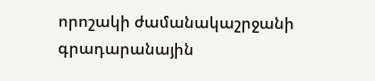որոշակի ժամանակաշրջանի գրադարանային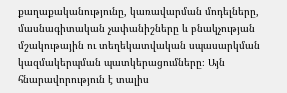քաղաքականությունը, կառավարման մոդելները, մասնագիտական չափանիշները և բնակչության մշակութային ու տեղեկատվական սպասարկման կազմակերպման պատկերացումները։ Այն հնարավորություն է տալիս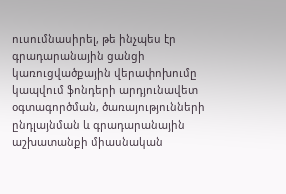ուսումնասիրել, թե ինչպես էր գրադարանային ցանցի կառուցվածքային վերափոխումը կապվում ֆոնդերի արդյունավետ օգտագործման, ծառայությունների ընդլայնման և գրադարանային աշխատանքի միասնական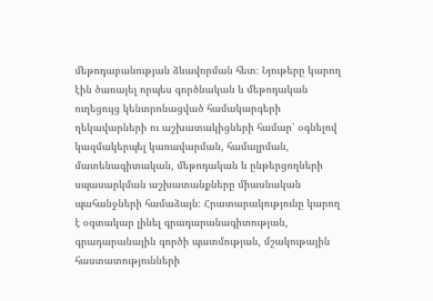մեթոդաբանության ձևավորման հետ։ Նյութերը կարող էին ծառայել որպես գործնական և մեթոդական ուղեցույց կենտրոնացված համակարգերի ղեկավարների ու աշխատակիցների համար՝ օգնելով կազմակերպել կառավարման, համալրման, մատենագիտական, մեթոդական և ընթերցողների սպասարկման աշխատանքները միասնական պահանջների համաձայն։ Հրատարակությունը կարող է օգտակար լինել գրադարանագիտության, գրադարանային գործի պատմության, մշակութային հաստատությունների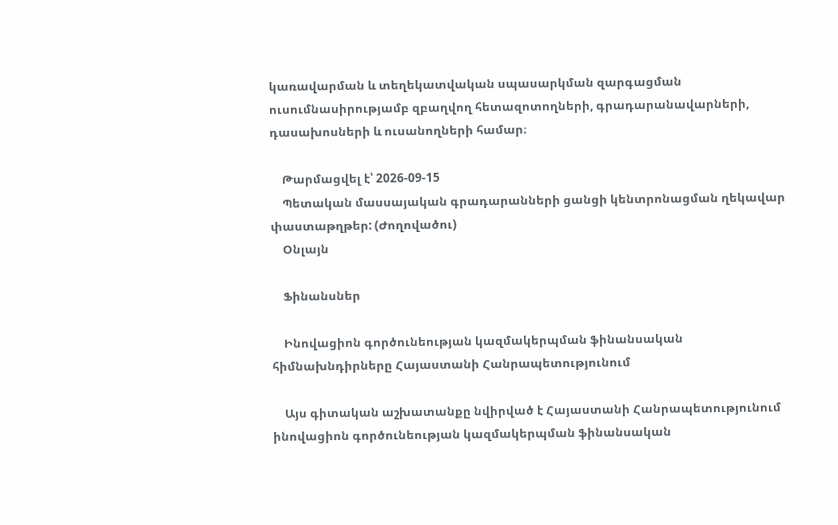կառավարման և տեղեկատվական սպասարկման զարգացման ուսումնասիրությամբ զբաղվող հետազոտողների, գրադարանավարների, դասախոսների և ուսանողների համար։

    Թարմացվել է՝ 2026-09-15
    Պետական մասսայական գրադարանների ցանցի կենտրոնացման ղեկավար փաստաթղթեր: (Ժողովածու)
    Օնլայն

    Ֆինանսներ

    Ինովացիոն գործունեության կազմակերպման ֆինանսական հիմնախնդիրները Հայաստանի Հանրապետությունում

    Այս գիտական աշխատանքը նվիրված է Հայաստանի Հանրապետությունում ինովացիոն գործունեության կազմակերպման ֆինանսական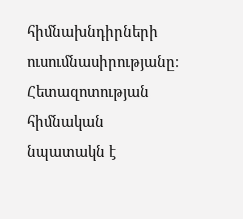հիմնախնդիրների ուսումնասիրությանը։ Հետազոտության հիմնական նպատակն է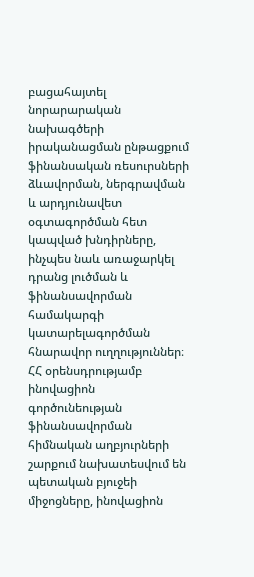բացահայտել նորարարական նախագծերի իրականացման ընթացքում ֆինանսական ռեսուրսների ձևավորման, ներգրավման և արդյունավետ օգտագործման հետ կապված խնդիրները, ինչպես նաև առաջարկել դրանց լուծման և ֆինանսավորման համակարգի կատարելագործման հնարավոր ուղղություններ։ ՀՀ օրենսդրությամբ ինովացիոն գործունեության ֆինանսավորման հիմնական աղբյուրների շարքում նախատեսվում են պետական բյուջեի միջոցները, ինովացիոն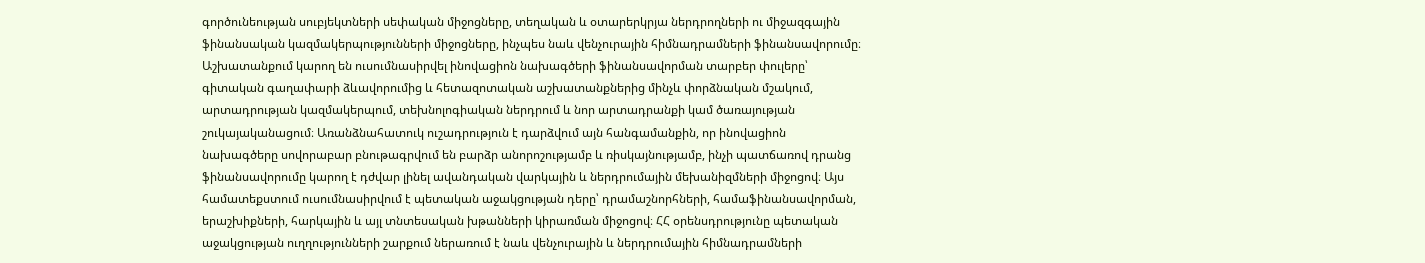գործունեության սուբյեկտների սեփական միջոցները, տեղական և օտարերկրյա ներդրողների ու միջազգային ֆինանսական կազմակերպությունների միջոցները, ինչպես նաև վենչուրային հիմնադրամների ֆինանսավորումը։ Աշխատանքում կարող են ուսումնասիրվել ինովացիոն նախագծերի ֆինանսավորման տարբեր փուլերը՝ գիտական գաղափարի ձևավորումից և հետազոտական աշխատանքներից մինչև փորձնական մշակում, արտադրության կազմակերպում, տեխնոլոգիական ներդրում և նոր արտադրանքի կամ ծառայության շուկայականացում։ Առանձնահատուկ ուշադրություն է դարձվում այն հանգամանքին, որ ինովացիոն նախագծերը սովորաբար բնութագրվում են բարձր անորոշությամբ և ռիսկայնությամբ, ինչի պատճառով դրանց ֆինանսավորումը կարող է դժվար լինել ավանդական վարկային և ներդրումային մեխանիզմների միջոցով։ Այս համատեքստում ուսումնասիրվում է պետական աջակցության դերը՝ դրամաշնորհների, համաֆինանսավորման, երաշխիքների, հարկային և այլ տնտեսական խթանների կիրառման միջոցով։ ՀՀ օրենսդրությունը պետական աջակցության ուղղությունների շարքում ներառում է նաև վենչուրային և ներդրումային հիմնադրամների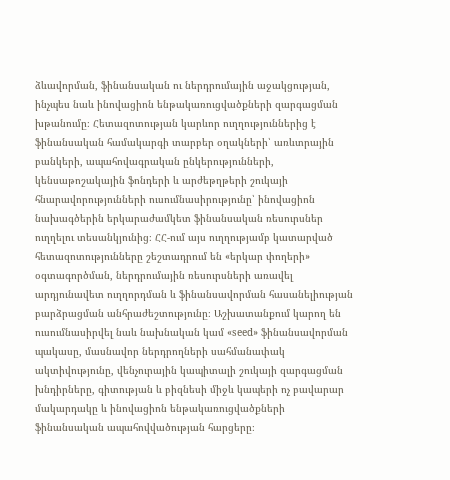ձևավորման, ֆինանսական ու ներդրումային աջակցության, ինչպես նաև ինովացիոն ենթակառուցվածքների զարգացման խթանումը։ Հետազոտության կարևոր ուղղություններից է ֆինանսական համակարգի տարբեր օղակների՝ առևտրային բանկերի, ապահովագրական ընկերությունների, կենսաթոշակային ֆոնդերի և արժեթղթերի շուկայի հնարավորությունների ուսումնասիրությունը՝ ինովացիոն նախագծերին երկարաժամկետ ֆինանսական ռեսուրսներ ուղղելու տեսանկյունից։ ՀՀ-ում այս ուղղությամբ կատարված հետազոտությունները շեշտադրում են «երկար փողերի» օգտագործման, ներդրումային ռեսուրսների առավել արդյունավետ ուղղորդման և ֆինանսավորման հասանելիության բարձրացման անհրաժեշտությունը։ Աշխատանքում կարող են ուսումնասիրվել նաև նախնական կամ «seed» ֆինանսավորման պակասը, մասնավոր ներդրողների սահմանափակ ակտիվությունը, վենչուրային կապիտալի շուկայի զարգացման խնդիրները, գիտության և բիզնեսի միջև կապերի ոչ բավարար մակարդակը և ինովացիոն ենթակառուցվածքների ֆինանսական ապահովվածության հարցերը։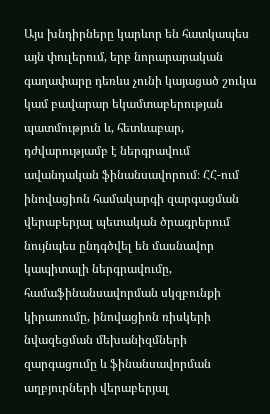Այս խնդիրները կարևոր են հատկապես այն փուլերում, երբ նորարարական գաղափարը դեռևս չունի կայացած շուկա կամ բավարար եկամտաբերության պատմություն և, հետևաբար, դժվարությամբ է ներգրավում ավանդական ֆինանսավորում։ ՀՀ-ում ինովացիոն համակարգի զարգացման վերաբերյալ պետական ծրագրերում նույնպես ընդգծվել են մասնավոր կապիտալի ներգրավումը, համաֆինանսավորման սկզբունքի կիրառումը, ինովացիոն ռիսկերի նվազեցման մեխանիզմների զարգացումը և ֆինանսավորման աղբյուրների վերաբերյալ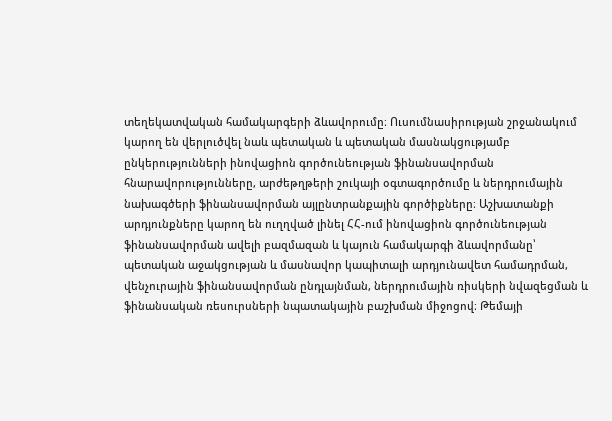տեղեկատվական համակարգերի ձևավորումը։ Ուսումնասիրության շրջանակում կարող են վերլուծվել նաև պետական և պետական մասնակցությամբ ընկերությունների ինովացիոն գործունեության ֆինանսավորման հնարավորությունները, արժեթղթերի շուկայի օգտագործումը և ներդրումային նախագծերի ֆինանսավորման այլընտրանքային գործիքները։ Աշխատանքի արդյունքները կարող են ուղղված լինել ՀՀ-ում ինովացիոն գործունեության ֆինանսավորման ավելի բազմազան և կայուն համակարգի ձևավորմանը՝ պետական աջակցության և մասնավոր կապիտալի արդյունավետ համադրման, վենչուրային ֆինանսավորման ընդլայնման, ներդրումային ռիսկերի նվազեցման և ֆինանսական ռեսուրսների նպատակային բաշխման միջոցով։ Թեմայի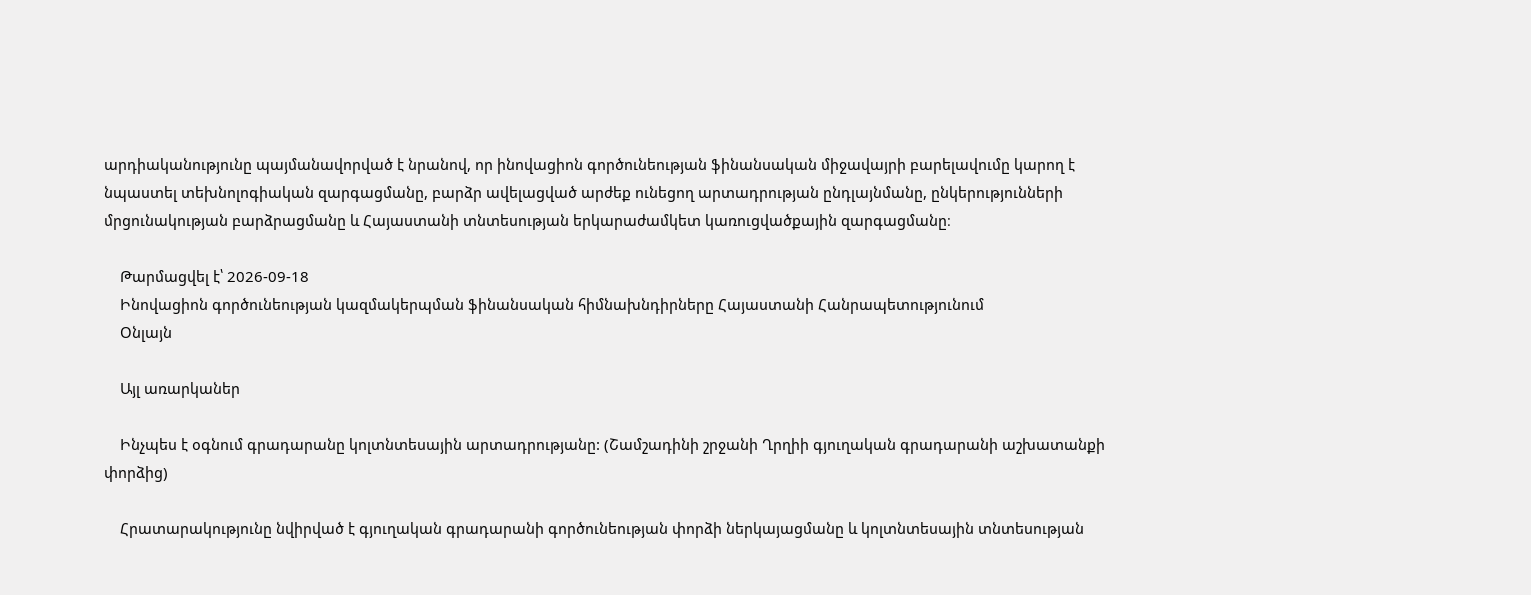արդիականությունը պայմանավորված է նրանով, որ ինովացիոն գործունեության ֆինանսական միջավայրի բարելավումը կարող է նպաստել տեխնոլոգիական զարգացմանը, բարձր ավելացված արժեք ունեցող արտադրության ընդլայնմանը, ընկերությունների մրցունակության բարձրացմանը և Հայաստանի տնտեսության երկարաժամկետ կառուցվածքային զարգացմանը։

    Թարմացվել է՝ 2026-09-18
    Ինովացիոն գործունեության կազմակերպման ֆինանսական հիմնախնդիրները Հայաստանի Հանրապետությունում
    Օնլայն

    Այլ առարկաներ

    Ինչպես է օգնում գրադարանը կոլտնտեսային արտադրությանը: (Շամշադինի շրջանի Ղրղիի գյուղական գրադարանի աշխատանքի փորձից)

    Հրատարակությունը նվիրված է գյուղական գրադարանի գործունեության փորձի ներկայացմանը և կոլտնտեսային տնտեսության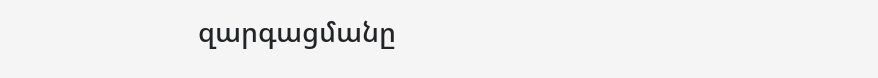զարգացմանը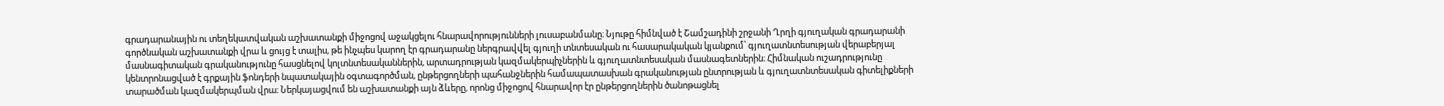գրադարանային ու տեղեկատվական աշխատանքի միջոցով աջակցելու հնարավորությունների լուսաբանմանը։ Նյութը հիմնված է Շամշադինի շրջանի Ղրղի գյուղական գրադարանի գործնական աշխատանքի վրա և ցույց է տալիս, թե ինչպես կարող էր գրադարանը ներգրավվել գյուղի տնտեսական ու հասարակական կյանքում՝ գյուղատնտեսության վերաբերյալ մասնագիտական գրականությունը հասցնելով կոլտնտեսականներին, արտադրության կազմակերպիչներին և գյուղատնտեսական մասնագետներին։ Հիմնական ուշադրությունը կենտրոնացված է գրքային ֆոնդերի նպատակային օգտագործման, ընթերցողների պահանջներին համապատասխան գրականության ընտրության և գյուղատնտեսական գիտելիքների տարածման կազմակերպման վրա։ Ներկայացվում են աշխատանքի այն ձևերը, որոնց միջոցով հնարավոր էր ընթերցողներին ծանոթացնել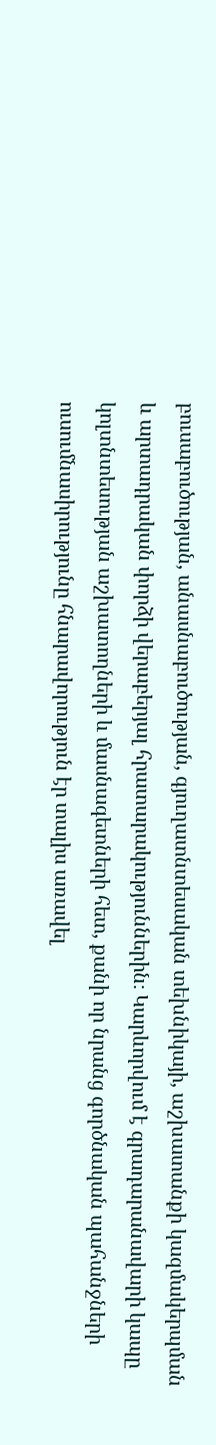բուսաբուծության, անասնաբուծության, գյուղատնտեսական տեխնիկայի, աշխատանքի կազմակերպման և արտադրական փորձի վերաբերյալ հրատարակություններին։ Կարևորվում է գրադարանավարի կապը կոլտնտեսության աշխատողների և մասնագետների հետ, քանի որ նրանց գործնական պահանջների ուսումնասիրությունը հնարավորություն էր տալիս առավել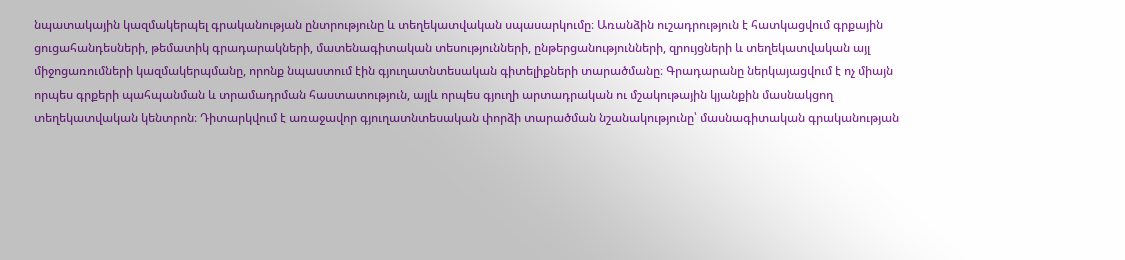նպատակային կազմակերպել գրականության ընտրությունը և տեղեկատվական սպասարկումը։ Առանձին ուշադրություն է հատկացվում գրքային ցուցահանդեսների, թեմատիկ գրադարակների, մատենագիտական տեսությունների, ընթերցանությունների, զրույցների և տեղեկատվական այլ միջոցառումների կազմակերպմանը, որոնք նպաստում էին գյուղատնտեսական գիտելիքների տարածմանը։ Գրադարանը ներկայացվում է ոչ միայն որպես գրքերի պահպանման և տրամադրման հաստատություն, այլև որպես գյուղի արտադրական ու մշակութային կյանքին մասնակցող տեղեկատվական կենտրոն։ Դիտարկվում է առաջավոր գյուղատնտեսական փորձի տարածման նշանակությունը՝ մասնագիտական գրականության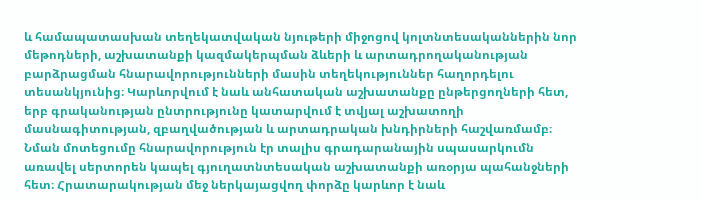և համապատասխան տեղեկատվական նյութերի միջոցով կոլտնտեսականներին նոր մեթոդների, աշխատանքի կազմակերպման ձևերի և արտադրողականության բարձրացման հնարավորությունների մասին տեղեկություններ հաղորդելու տեսանկյունից։ Կարևորվում է նաև անհատական աշխատանքը ընթերցողների հետ, երբ գրականության ընտրությունը կատարվում է տվյալ աշխատողի մասնագիտության, զբաղվածության և արտադրական խնդիրների հաշվառմամբ։ Նման մոտեցումը հնարավորություն էր տալիս գրադարանային սպասարկումն առավել սերտորեն կապել գյուղատնտեսական աշխատանքի առօրյա պահանջների հետ։ Հրատարակության մեջ ներկայացվող փորձը կարևոր է նաև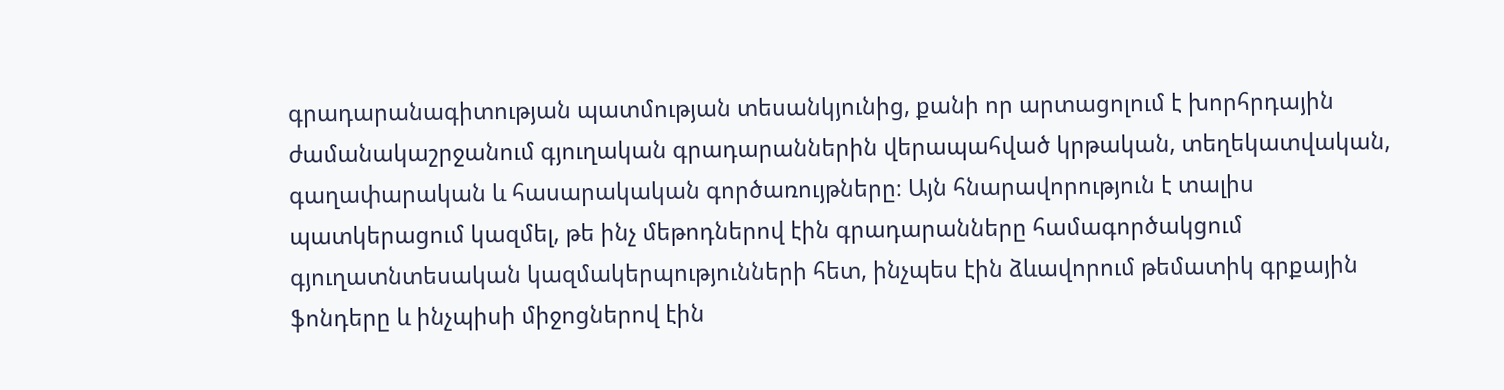գրադարանագիտության պատմության տեսանկյունից, քանի որ արտացոլում է խորհրդային ժամանակաշրջանում գյուղական գրադարաններին վերապահված կրթական, տեղեկատվական, գաղափարական և հասարակական գործառույթները։ Այն հնարավորություն է տալիս պատկերացում կազմել, թե ինչ մեթոդներով էին գրադարանները համագործակցում գյուղատնտեսական կազմակերպությունների հետ, ինչպես էին ձևավորում թեմատիկ գրքային ֆոնդերը և ինչպիսի միջոցներով էին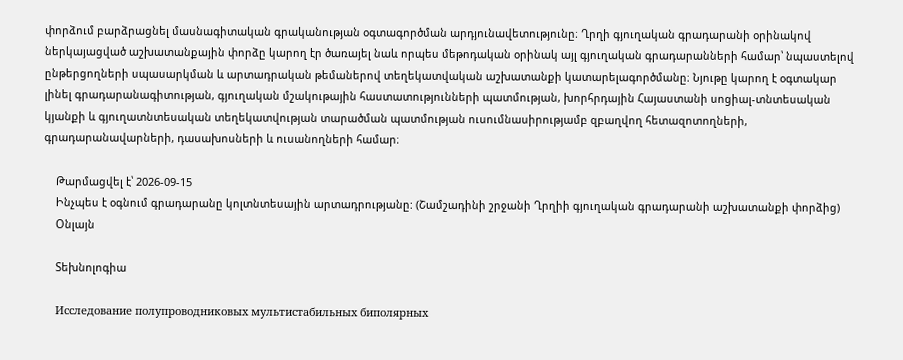փորձում բարձրացնել մասնագիտական գրականության օգտագործման արդյունավետությունը։ Ղրղի գյուղական գրադարանի օրինակով ներկայացված աշխատանքային փորձը կարող էր ծառայել նաև որպես մեթոդական օրինակ այլ գյուղական գրադարանների համար՝ նպաստելով ընթերցողների սպասարկման և արտադրական թեմաներով տեղեկատվական աշխատանքի կատարելագործմանը։ Նյութը կարող է օգտակար լինել գրադարանագիտության, գյուղական մշակութային հաստատությունների պատմության, խորհրդային Հայաստանի սոցիալ-տնտեսական կյանքի և գյուղատնտեսական տեղեկատվության տարածման պատմության ուսումնասիրությամբ զբաղվող հետազոտողների, գրադարանավարների, դասախոսների և ուսանողների համար։

    Թարմացվել է՝ 2026-09-15
    Ինչպես է օգնում գրադարանը կոլտնտեսային արտադրությանը: (Շամշադինի շրջանի Ղրղիի գյուղական գրադարանի աշխատանքի փորձից)
    Օնլայն

    Տեխնոլոգիա

    Исследование полупроводниковых мультистабильных биполярных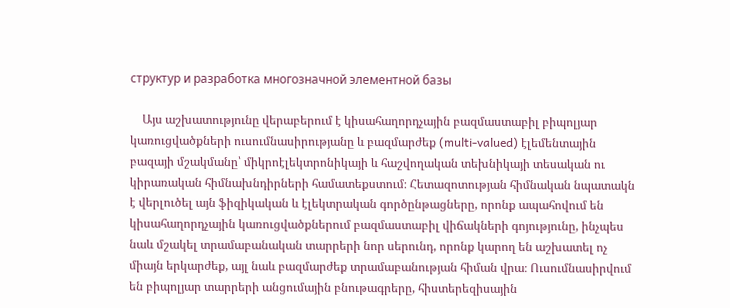структур и разработка многозначной элементной базы

    Այս աշխատությունը վերաբերում է կիսահաղորդչային բազմաստաբիլ բիպոլյար կառուցվածքների ուսումնասիրությանը և բազմարժեք (multi-valued) էլեմենտային բազայի մշակմանը՝ միկրոէլեկտրոնիկայի և հաշվողական տեխնիկայի տեսական ու կիրառական հիմնախնդիրների համատեքստում։ Հետազոտության հիմնական նպատակն է վերլուծել այն ֆիզիկական և էլեկտրական գործընթացները, որոնք ապահովում են կիսահաղորդչային կառուցվածքներում բազմաստաբիլ վիճակների գոյությունը, ինչպես նաև մշակել տրամաբանական տարրերի նոր սերունդ, որոնք կարող են աշխատել ոչ միայն երկարժեք, այլ նաև բազմարժեք տրամաբանության հիման վրա։ Ուսումնասիրվում են բիպոլյար տարրերի անցումային բնութագրերը, հիստերեզիսային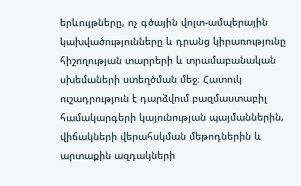երևույթները, ոչ գծային վոլտ-ամպերային կախվածությունները և դրանց կիրառությունը հիշողության տարրերի և տրամաբանական սխեմաների ստեղծման մեջ։ Հատուկ ուշադրություն է դարձվում բազմաստաբիլ համակարգերի կայունության պայմաններին, վիճակների վերահսկման մեթոդներին և արտաքին ազդակների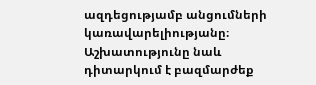ազդեցությամբ անցումների կառավարելիությանը։ Աշխատությունը նաև դիտարկում է բազմարժեք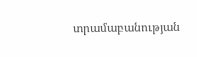տրամաբանության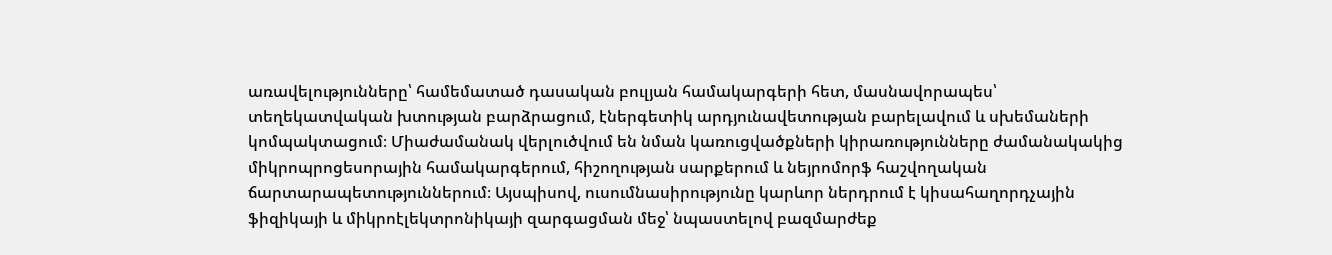առավելությունները՝ համեմատած դասական բուլյան համակարգերի հետ, մասնավորապես՝ տեղեկատվական խտության բարձրացում, էներգետիկ արդյունավետության բարելավում և սխեմաների կոմպակտացում։ Միաժամանակ վերլուծվում են նման կառուցվածքների կիրառությունները ժամանակակից միկրոպրոցեսորային համակարգերում, հիշողության սարքերում և նեյրոմորֆ հաշվողական ճարտարապետություններում։ Այսպիսով, ուսումնասիրությունը կարևոր ներդրում է կիսահաղորդչային ֆիզիկայի և միկրոէլեկտրոնիկայի զարգացման մեջ՝ նպաստելով բազմարժեք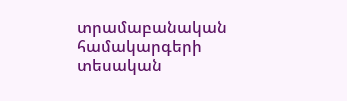տրամաբանական համակարգերի տեսական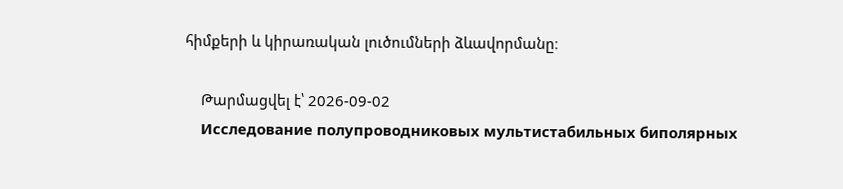հիմքերի և կիրառական լուծումների ձևավորմանը։

    Թարմացվել է՝ 2026-09-02
    Исследование полупроводниковых мультистабильных биполярных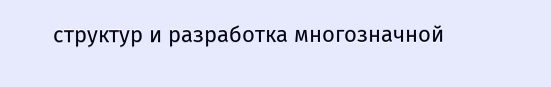структур и разработка многозначной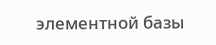элементной базы